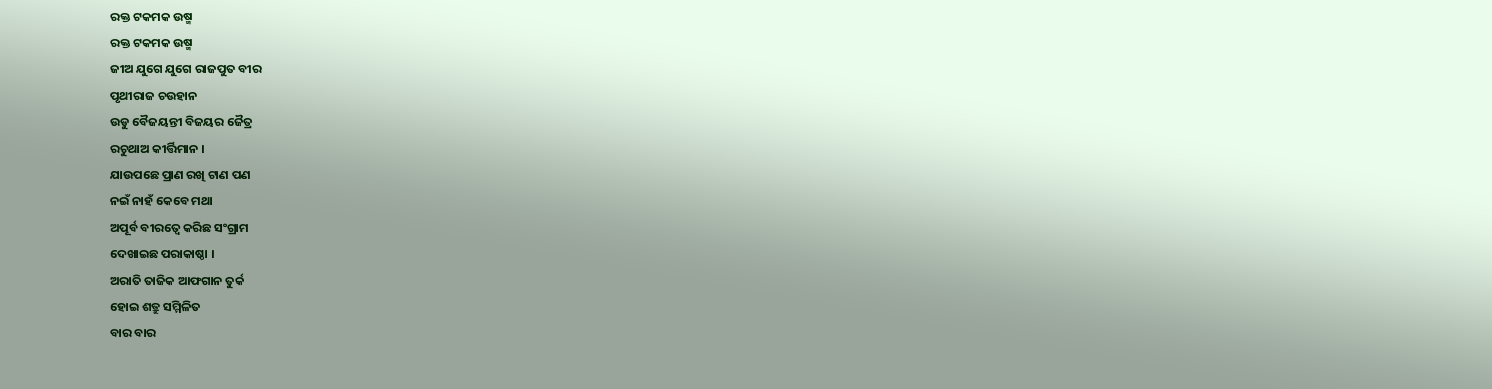ରକ୍ତ ଟକମକ ଉଷ୍ମ
ରକ୍ତ ଟକମକ ଉଷ୍ମ
ଜୀଅ ଯୁଗେ ଯୁଗେ ରାଜପୁତ ବୀର
ପୃଥୀରାଜ ଚଉହାନ
ଉଡୁ ବୈଜୟନ୍ତୀ ବିଜୟର ଜୈତ୍ର
ରଚୁଥାଅ କୀର୍ତ୍ତିମାନ ।
ଯାଉପଛେ ପ୍ରାଣ ରଖି ଟାଣ ପଣ
ନଇଁ ନାହଁ କେବେ ମଥା
ଅପୂର୍ବ ବୀରତ୍ବେ କରିଛ ସଂଗ୍ରାମ
ଦେଖାଇଛ ପରାକାଷ୍ଠା ।
ଅରାତି ତାଜିକ ଆଫଗାନ ତୁର୍କ
ହୋଇ ଶତ୍ରୁ ସମ୍ମିଳିତ
ବାର ବାର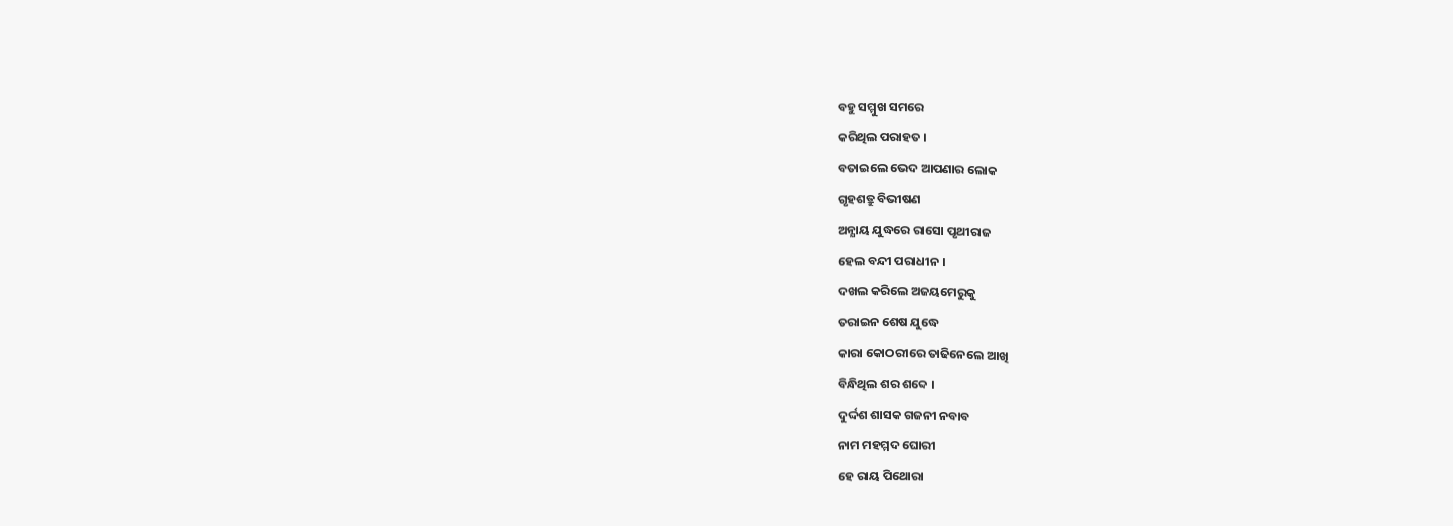ବହୁ ସମ୍ମୁଖ ସମରେ
କରିଥିଲ ପରାହତ ।
ବତାଇଲେ ଭେଦ ଆପଣାର ଲୋକ
ଗୃହଶତ୍ରୁ ବିଭୀଷଣ
ଅନ୍ଯାୟ ଯୁଦ୍ଧରେ ରାସୋ ପୃଥୀରାଜ
ହେଲ ବନ୍ଦୀ ପରାଧୀନ ।
ଦଖଲ କରିଲେ ଅଜୟମେରୁକୁ
ତରାଇନ ଶେଷ ଯୁଦ୍ଧେ
କାରା କୋଠରୀରେ ତାଢିନେଲେ ଆଖି
ବିନ୍ଧିଥିଲ ଶର ଶବ୍ଦେ ।
ଦୁର୍ଦ୍ଦଶ ଶାସକ ଗଜନୀ ନବାବ
ନାମ ମହମ୍ମଦ ଘୋରୀ
ହେ ରାୟ ପିଥୋରା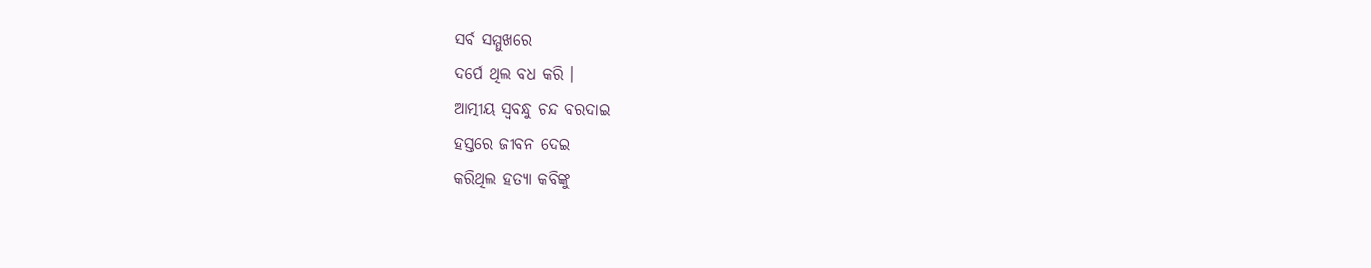ସର୍ବ ସମ୍ମୁଖରେ
ଦର୍ପେ ଥିଲ ବଧ କରି ।
ଆତ୍ମୀୟ ସ୍ବବନ୍ଧୁ ଚନ୍ଦ ବରଦାଇ
ହସ୍ତରେ ଜୀବନ ଦେଇ
କରିଥିଲ ହତ୍ଯା କବିଙ୍କୁ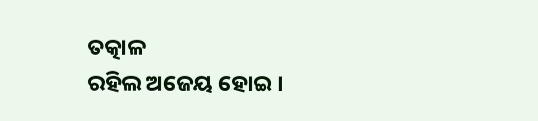ତତ୍କାଳ
ରହିଲ ଅଜେୟ ହୋଇ ।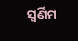ସ୍ବର୍ଣିମ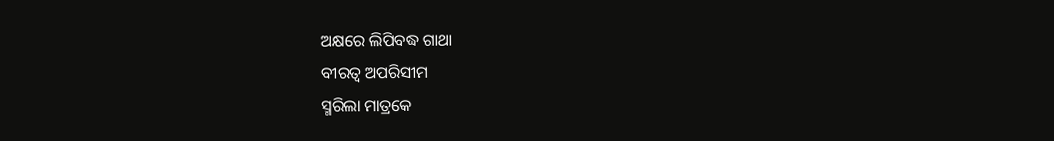ଅକ୍ଷରେ ଲିପିବଦ୍ଧ ଗାଥା
ବୀରତ୍ବ ଅପରିସୀମ
ସ୍ମରିଲା ମାତ୍ରକେ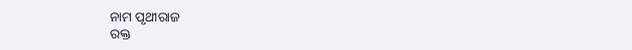ନାମ ପୃଥୀରାଜ
ରକ୍ତ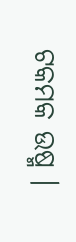ଟକମକ ଉଷ୍ମ ।